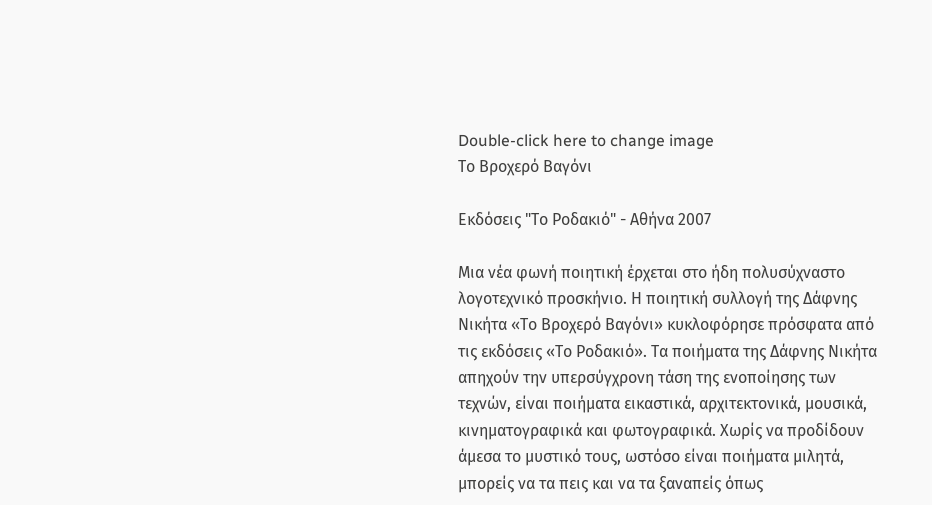Double-click here to change image
Το Βροχερό Βαγόνι

Εκδόσεις "Το Ροδακιό" - Αθήνα 2007

Μια νέα φωνή ποιητική έρχεται στο ήδη πολυσύχναστο λογοτεχνικό προσκήνιο. Η ποιητική συλλογή της Δάφνης Νικήτα «Το Βροχερό Βαγόνι» κυκλοφόρησε πρόσφατα από τις εκδόσεις «Το Ροδακιό». Τα ποιήματα της Δάφνης Νικήτα απηχούν την υπερσύγχρονη τάση της ενοποίησης των τεχνών, είναι ποιήματα εικαστικά, αρχιτεκτονικά, μουσικά, κινηματογραφικά και φωτογραφικά. Χωρίς να προδίδουν άμεσα το μυστικό τους, ωστόσο είναι ποιήματα μιλητά, μπορείς να τα πεις και να τα ξαναπείς όπως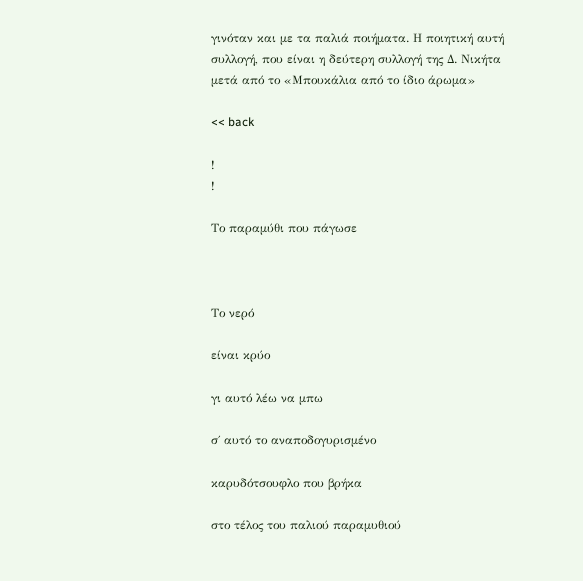γινόταν και με τα παλιά ποιήματα. Η ποιητική αυτή συλλογή, που είναι η δεύτερη συλλογή της Δ. Νικήτα μετά από το «Μπουκάλια από το ίδιο άρωμα»

<< back

!
!

Το παραμύθι που πάγωσε



Το νερό

είναι κρύο

γι αυτό λέω να μπω

σ΄ αυτό το αναποδογυρισμένο

καρυδότσουφλο που βρήκα

στο τέλος του παλιού παραμυθιού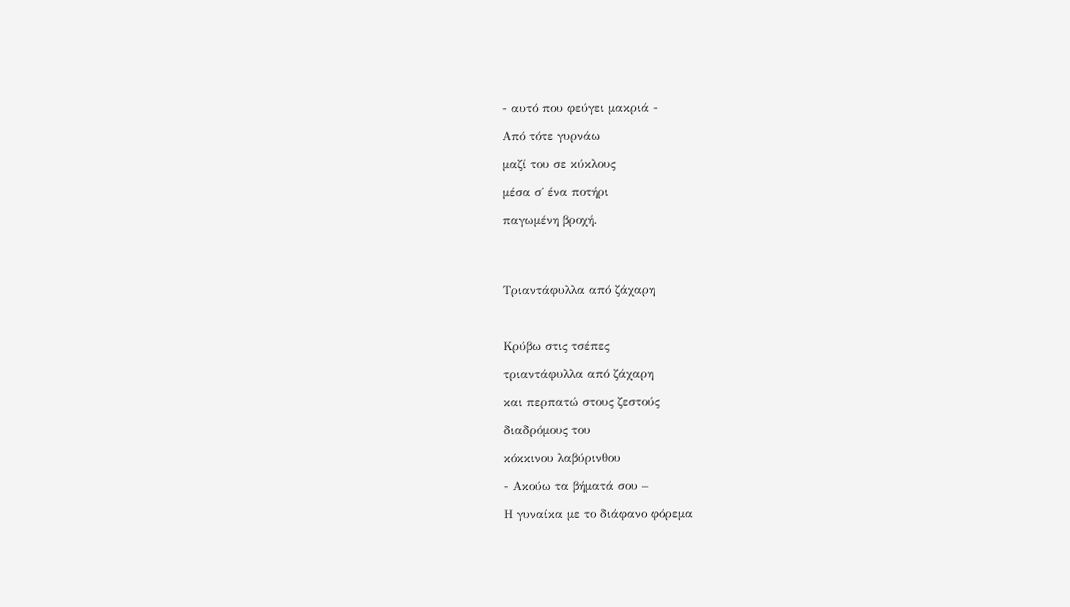- αυτό που φεύγει μακριά -

Από τότε γυρνάω

μαζί του σε κύκλους

μέσα σ΄ ένα ποτήρι

παγωμένη βροχή.




Τριαντάφυλλα από ζάχαρη



Κρύβω στις τσέπες

τριαντάφυλλα από ζάχαρη

και περπατώ στους ζεστούς

διαδρόμους του

κόκκινου λαβύρινθου

- Ακούω τα βήματά σου –

Η γυναίκα με το διάφανο φόρεμα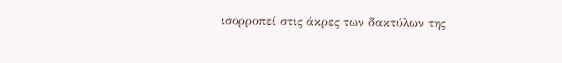ισορροπεί στις άκρες των δακτύλων της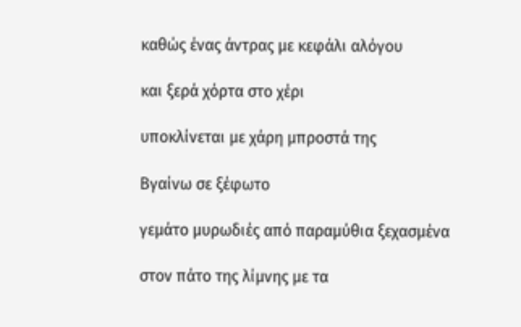καθώς ένας άντρας με κεφάλι αλόγου

και ξερά χόρτα στο χέρι

υποκλίνεται με χάρη μπροστά της

Βγαίνω σε ξέφωτο

γεμάτο μυρωδιές από παραμύθια ξεχασμένα

στον πάτο της λίμνης με τα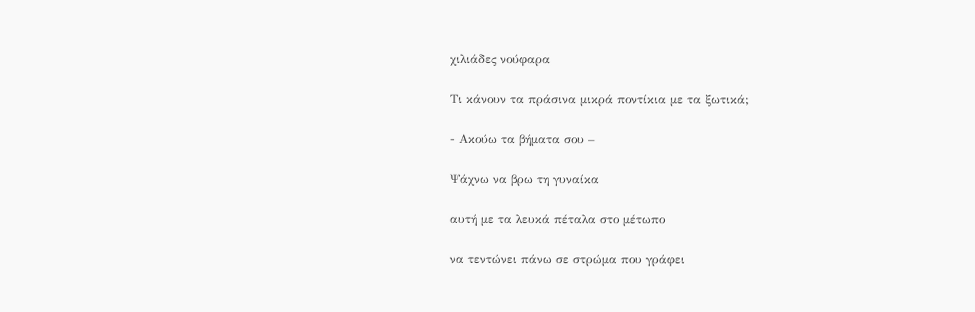χιλιάδες νούφαρα

Τι κάνουν τα πράσινα μικρά ποντίκια με τα ξωτικά;

- Ακούω τα βήματα σου –

Ψάχνω να βρω τη γυναίκα

αυτή με τα λευκά πέταλα στο μέτωπο

να τεντώνει πάνω σε στρώμα που γράφει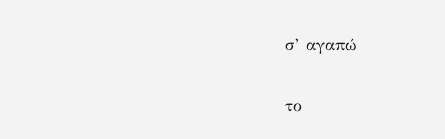σ’ αγαπώ

το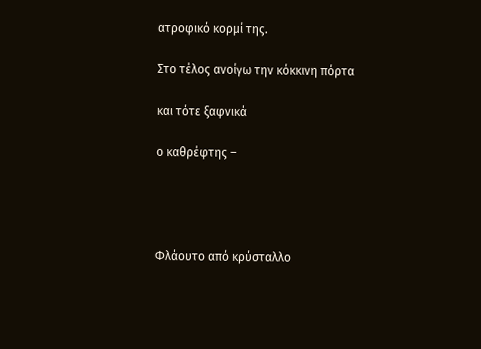ατροφικό κορμί της.

Στο τέλος ανοίγω την κόκκινη πόρτα

και τότε ξαφνικά

ο καθρέφτης –




Φλάουτο από κρύσταλλο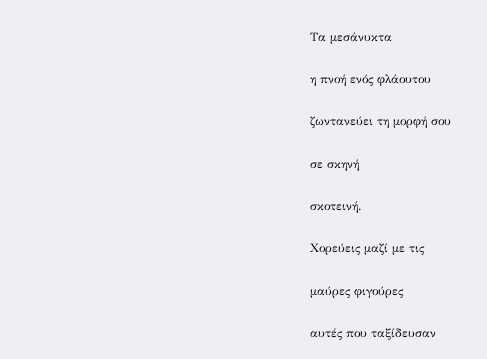Τα μεσάνυκτα

η πνοή ενός φλάουτου

ζωντανεύει τη μορφή σου

σε σκηνή

σκοτεινή.

Χορεύεις μαζί με τις

μαύρες φιγούρες

αυτές που ταξίδευσαν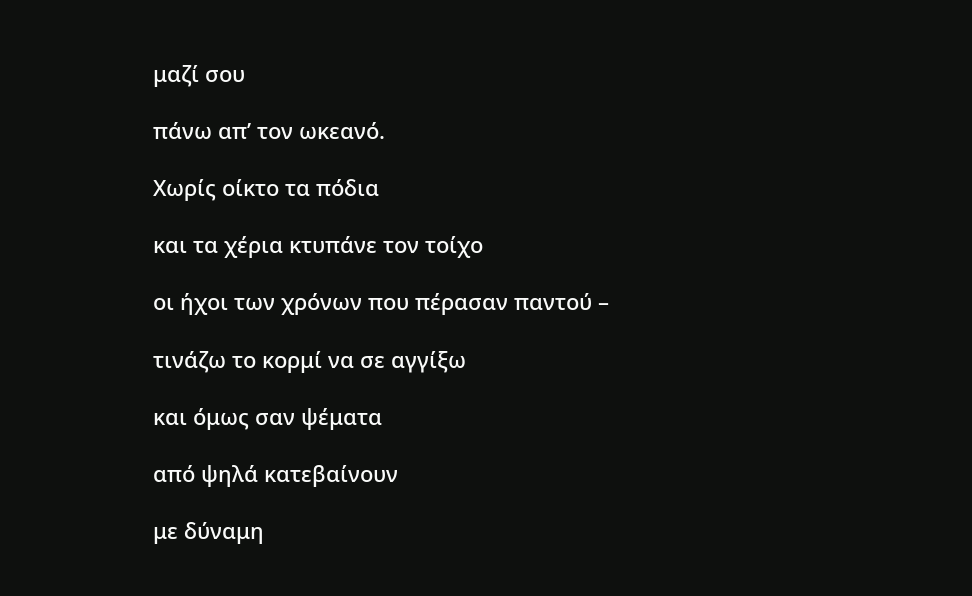μαζί σου

πάνω απ’ τον ωκεανό.

Χωρίς οίκτο τα πόδια

και τα χέρια κτυπάνε τον τοίχο

οι ήχοι των χρόνων που πέρασαν παντού –

τινάζω το κορμί να σε αγγίξω

και όμως σαν ψέματα

από ψηλά κατεβαίνουν

με δύναμη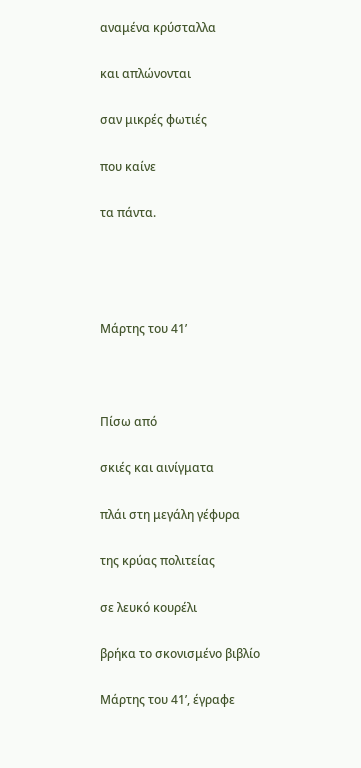αναμένα κρύσταλλα

και απλώνονται

σαν μικρές φωτιές

που καίνε

τα πάντα.




Μάρτης του 41’



Πίσω από

σκιές και αινίγματα

πλάι στη μεγάλη γέφυρα

της κρύας πολιτείας

σε λευκό κουρέλι

βρήκα το σκονισμένο βιβλίο

Μάρτης του 41’, έγραφε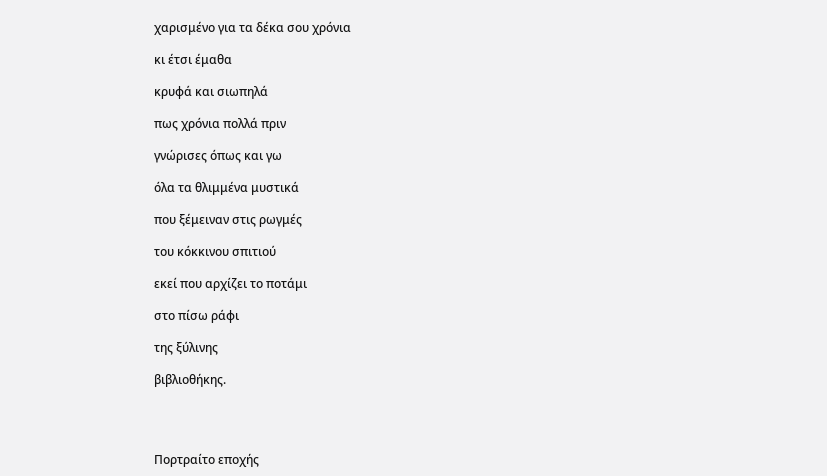χαρισμένο για τα δέκα σου χρόνια

κι έτσι έμαθα

κρυφά και σιωπηλά

πως χρόνια πολλά πριν

γνώρισες όπως και γω

όλα τα θλιμμένα μυστικά

που ξέμειναν στις ρωγμές

του κόκκινου σπιτιού

εκεί που αρχίζει το ποτάμι

στο πίσω ράφι

της ξύλινης

βιβλιοθήκης.




Πορτραίτο εποχής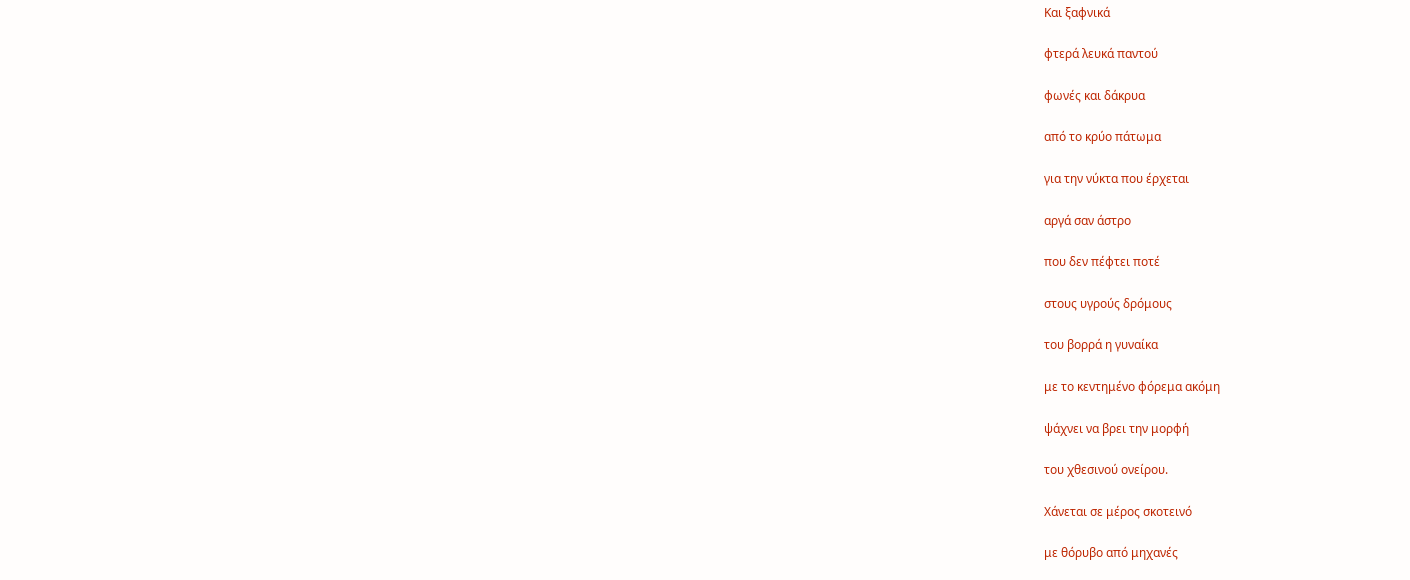Και ξαφνικά

φτερά λευκά παντού

φωνές και δάκρυα

από το κρύο πάτωμα

για την νύκτα που έρχεται

αργά σαν άστρο

που δεν πέφτει ποτέ

στους υγρούς δρόμους

του βορρά η γυναίκα

με το κεντημένο φόρεμα ακόμη

ψάχνει να βρει την μορφή

του χθεσινού ονείρου.

Χάνεται σε μέρος σκοτεινό

με θόρυβο από μηχανές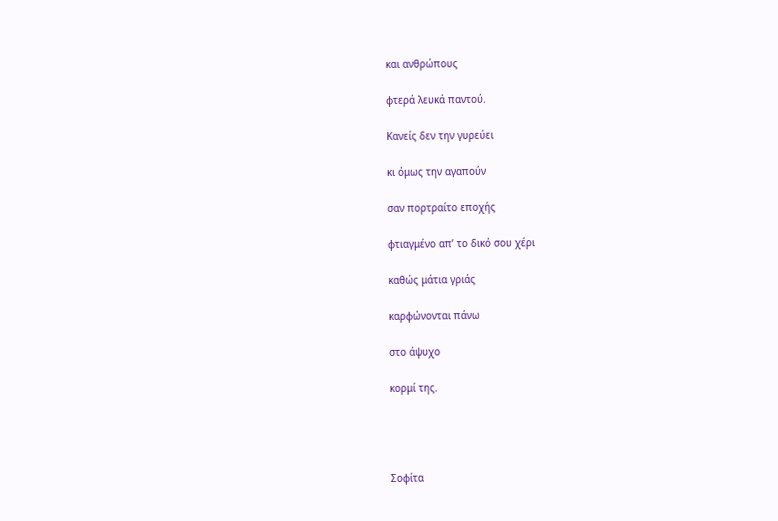και ανθρώπους

φτερά λευκά παντού.

Κανείς δεν την γυρεύει

κι όμως την αγαπούν

σαν πορτραίτο εποχής

φτιαγμένο απ’ το δικό σου χέρι

καθώς μάτια γριάς

καρφώνονται πάνω

στο άψυχο

κορμί της.




Σοφίτα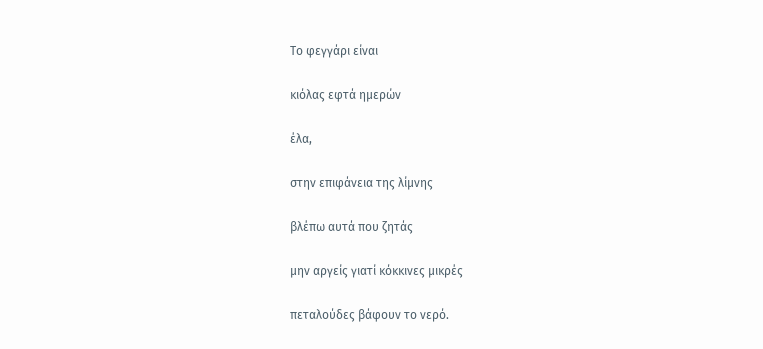Το φεγγάρι είναι

κιόλας εφτά ημερών

έλα,

στην επιφάνεια της λίμνης

βλέπω αυτά που ζητάς

μην αργείς γιατί κόκκινες μικρές

πεταλούδες βάφουν το νερό.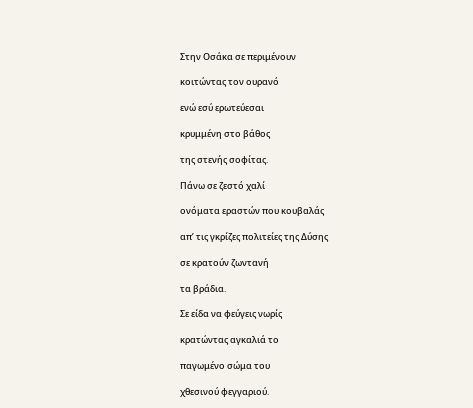Στην Οσάκα σε περιμένουν

κοιτώντας τον ουρανό

ενώ εσύ ερωτεύεσαι

κρυμμένη στο βάθος

της στενής σοφίτας.

Πάνω σε ζεστό χαλί

ονόματα εραστών που κουβαλάς

απ’ τις γκρίζες πολιτείες της Δύσης

σε κρατούν ζωντανή

τα βράδια.

Σε είδα να φεύγεις νωρίς

κρατώντας αγκαλιά το

παγωμένο σώμα του

χθεσινού φεγγαριού.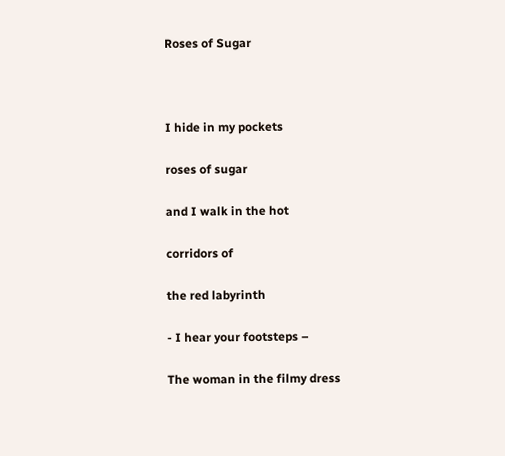Roses of Sugar



I hide in my pockets

roses of sugar

and I walk in the hot

corridors of

the red labyrinth

- I hear your footsteps –

The woman in the filmy dress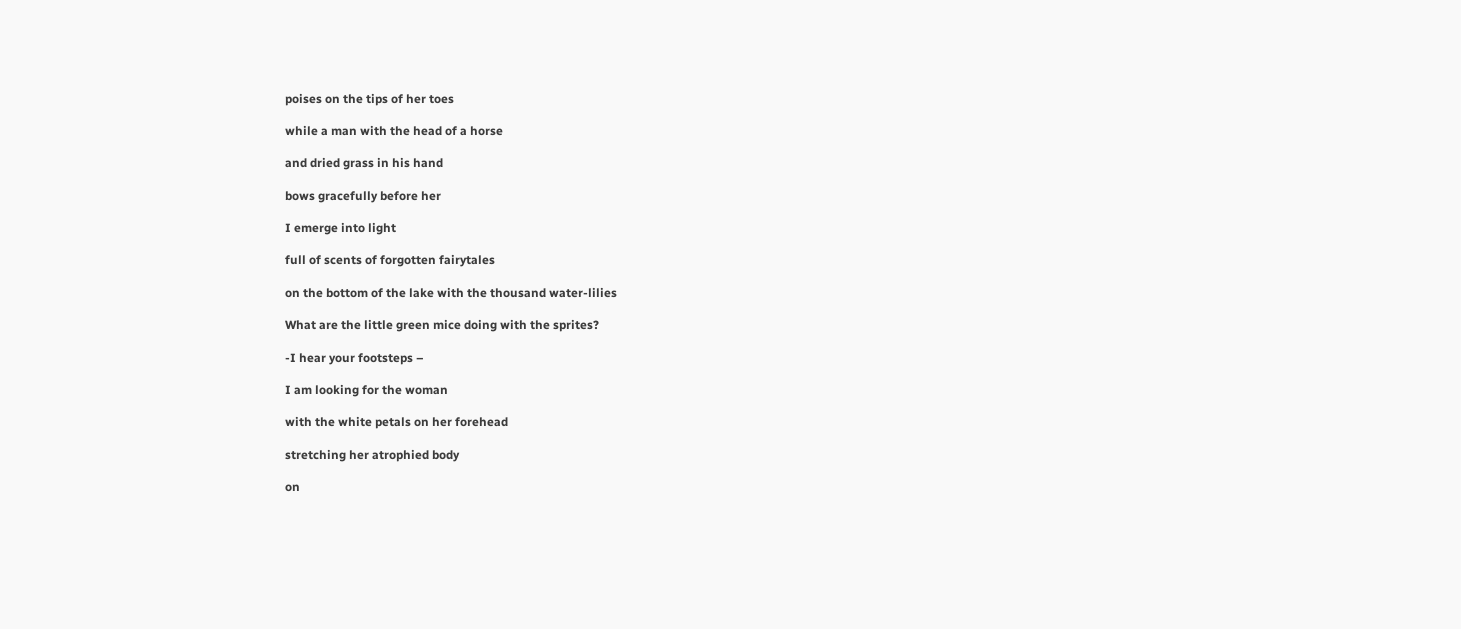poises on the tips of her toes

while a man with the head of a horse

and dried grass in his hand

bows gracefully before her

I emerge into light

full of scents of forgotten fairytales

on the bottom of the lake with the thousand water-lilies

What are the little green mice doing with the sprites?

-I hear your footsteps –

I am looking for the woman

with the white petals on her forehead

stretching her atrophied body

on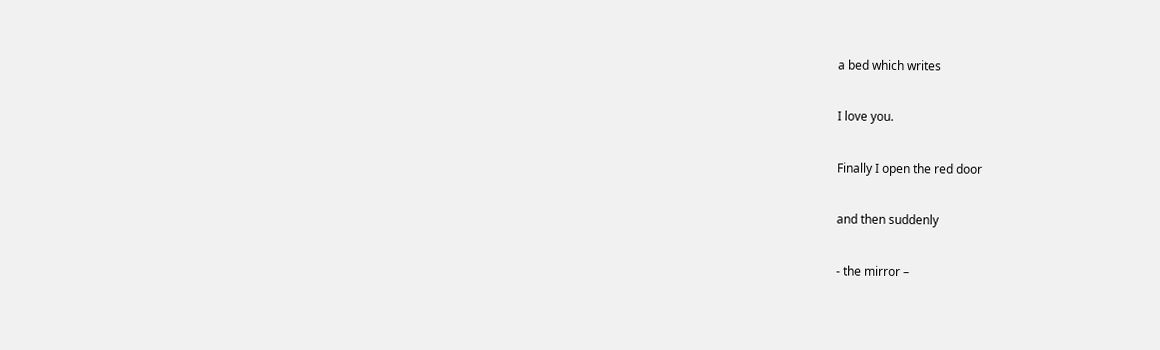a bed which writes

I love you.

Finally I open the red door

and then suddenly

- the mirror –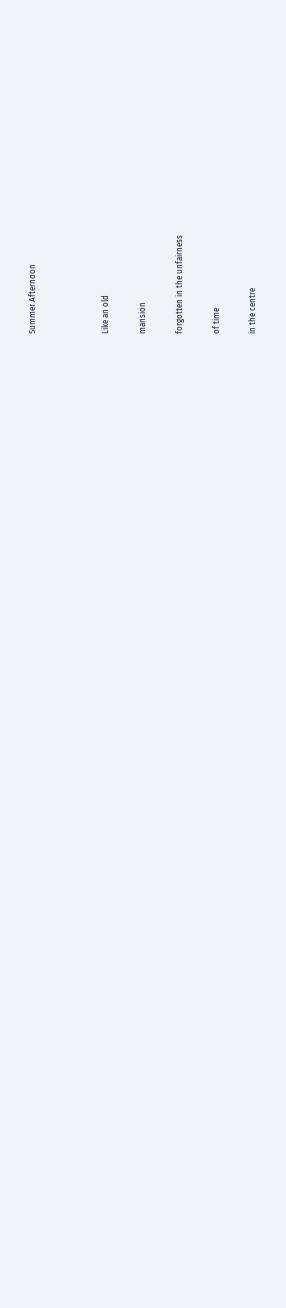Summer Afternoon



Like an old

mansion

forgotten in the unfairness

of time

in the centre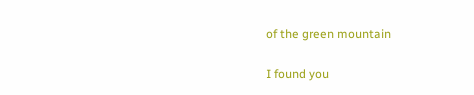of the green mountain

I found you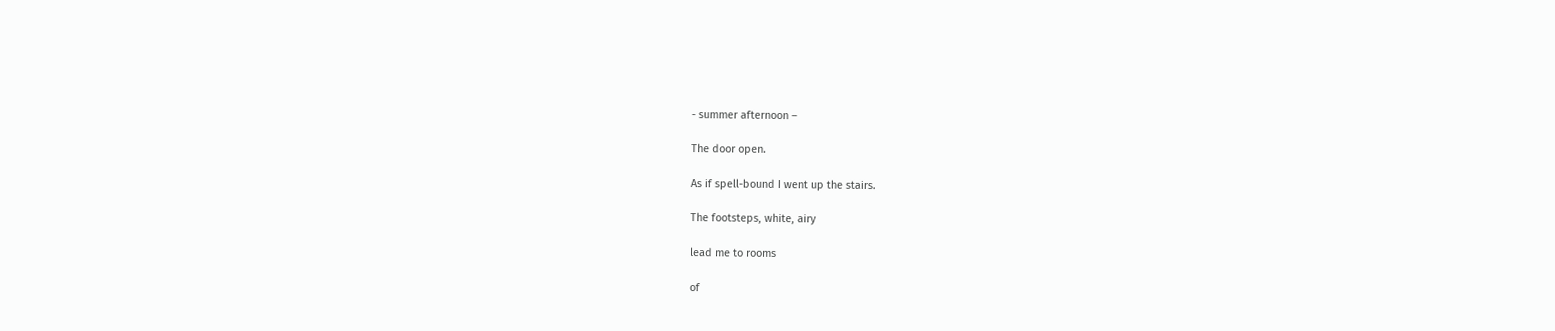- summer afternoon –

The door open.

As if spell-bound I went up the stairs.

The footsteps, white, airy

lead me to rooms

of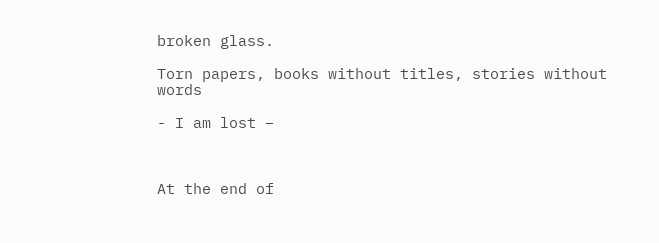broken glass.

Torn papers, books without titles, stories without words

- I am lost –



At the end of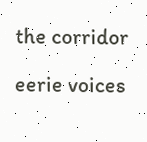the corridor

eerie voices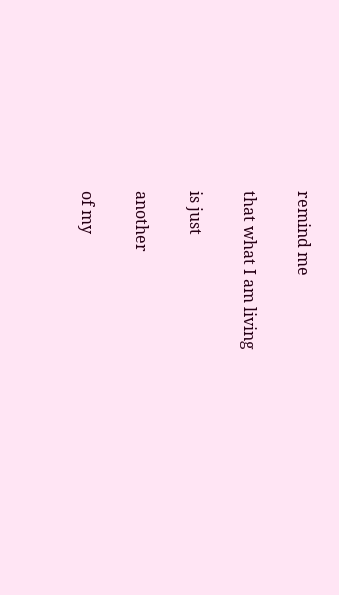remind me

that what I am living

is just

another

of my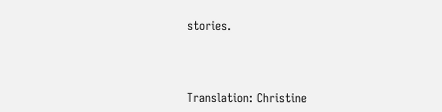stories.



Translation: Christine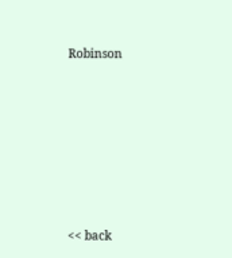Robinson







<< back